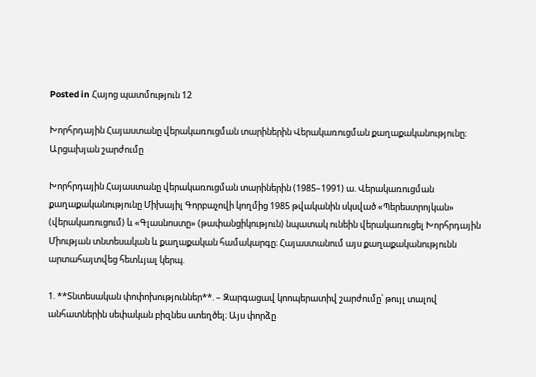Posted in Հայոց պատմություն 12

Խորհրդային Հայաստանը վերակառուցման տարիներին Վերակառուցման քաղաքականությունը։ Արցախյան շարժումը

Խորհրդային Հայաստանը վերակառուցման տարիներին (1985–1991) ա. Վերակառուցման քաղաքականությունը Միխայիլ Գորբաչովի կողմից 1985 թվականին սկսված «Պերեստրոյկան» (վերակառուցում) և «Գլասնոստը» (թափանցիկություն) նպատակ ունեին վերակառուցել Խորհրդային Միության տնտեսական և քաղաքական համակարգը։ Հայաստանում այս քաղաքականությունն արտահայտվեց հետևյալ կերպ.

1. **Տնտեսական փոփոխություններ**. – Զարգացավ կոոպերատիվ շարժումը՝ թույլ տալով անհատներին սեփական բիզնես ստեղծել։ Այս փորձը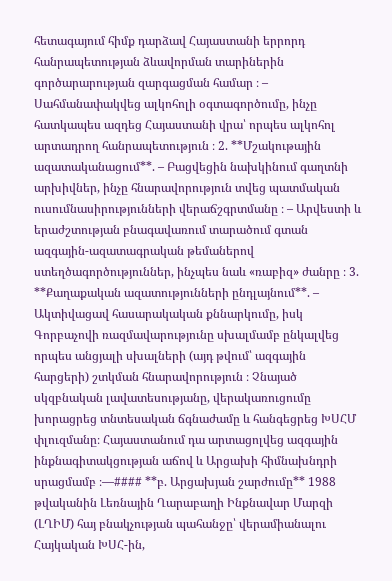հետագայում հիմք դարձավ Հայաստանի երրորդ հանրապետության ձևավորման տարիներին գործարարության զարգացման համար ։ – Սահմանափակվեց ալկոհոլի օգտագործումը, ինչը հատկապես ազդեց Հայաստանի վրա՝ որպես ալկոհոլ արտադրող հանրապետություն ։ 2. **Մշակութային ազատականացում**. – Բացվեցին նախկինում գաղտնի արխիվներ, ինչը հնարավորություն տվեց պատմական ուսումնասիրությունների վերաճշգրտմանը ։ – Արվեստի և երաժշտության բնագավառում տարածում գտան ազգային-ազատագրական թեմաներով ստեղծագործություններ, ինչպես նաև «ռաբիզ» ժանրը ։ 3. **Քաղաքական ազատությունների ընդլայնում**. – Ակտիվացավ հասարակական քննարկումը, իսկ Գորբաչովի ռազմավարությունը սխալմամբ ընկալվեց որպես անցյալի սխալների (այդ թվում՝ ազգային հարցերի) շտկման հնարավորություն ։ Չնայած սկզբնական լավատեսությանը, վերակառուցումը խորացրեց տնտեսական ճգնաժամը և հանգեցրեց ԽՍՀՄ փլուզմանը։ Հայաստանում դա արտացոլվեց ազգային ինքնագիտակցության աճով և Արցախի հիմնախնդրի սրացմամբ ։—#### **բ. Արցախյան շարժումը** 1988 թվականին Լեռնային Ղարաբաղի Ինքնավար Մարզի (ԼՂԻՄ) հայ բնակչության պահանջը՝ վերամիանալու Հայկական ԽՍՀ-ին,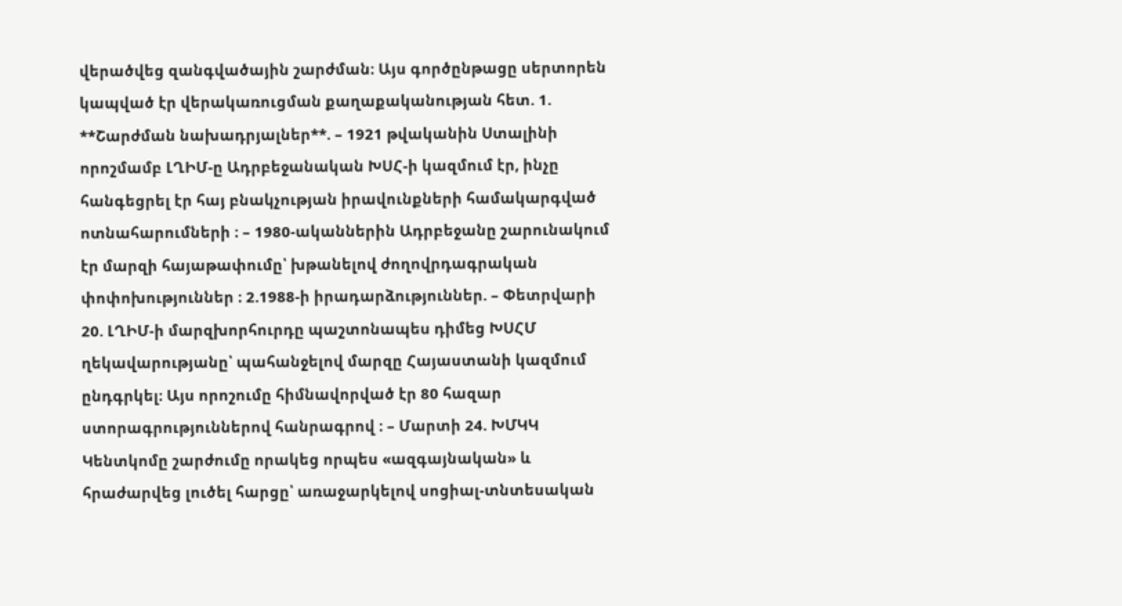վերածվեց զանգվածային շարժման։ Այս գործընթացը սերտորեն կապված էր վերակառուցման քաղաքականության հետ. 1. **Շարժման նախադրյալներ**. – 1921 թվականին Ստալինի որոշմամբ ԼՂԻՄ-ը Ադրբեջանական ԽՍՀ-ի կազմում էր, ինչը հանգեցրել էր հայ բնակչության իրավունքների համակարգված ոտնահարումների ։ – 1980-ականներին Ադրբեջանը շարունակում էր մարզի հայաթափումը՝ խթանելով ժողովրդագրական փոփոխություններ ։ 2.1988-ի իրադարձություններ. – Փետրվարի 20. ԼՂԻՄ-ի մարզխորհուրդը պաշտոնապես դիմեց ԽՍՀՄ ղեկավարությանը՝ պահանջելով մարզը Հայաստանի կազմում ընդգրկել։ Այս որոշումը հիմնավորված էր 80 հազար ստորագրություններով հանրագրով ։ – Մարտի 24. ԽՄԿԿ Կենտկոմը շարժումը որակեց որպես «ազգայնական» և հրաժարվեց լուծել հարցը՝ առաջարկելով սոցիալ-տնտեսական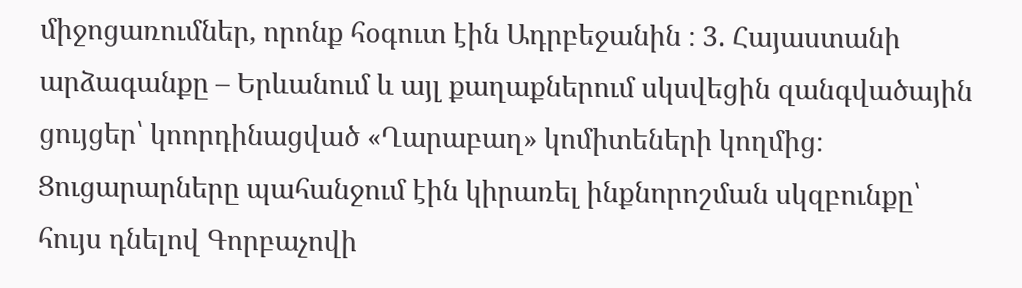միջոցառումներ, որոնք հօգուտ էին Ադրբեջանին ։ 3. Հայաստանի արձագանքը – Երևանում և այլ քաղաքներում սկսվեցին զանգվածային ցույցեր՝ կոորդինացված «Ղարաբաղ» կոմիտեների կողմից։ Ցուցարարները պահանջում էին կիրառել ինքնորոշման սկզբունքը՝ հույս դնելով Գորբաչովի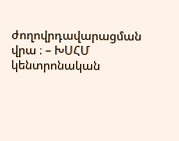ժողովրդավարացման վրա ։ – ԽՍՀՄ կենտրոնական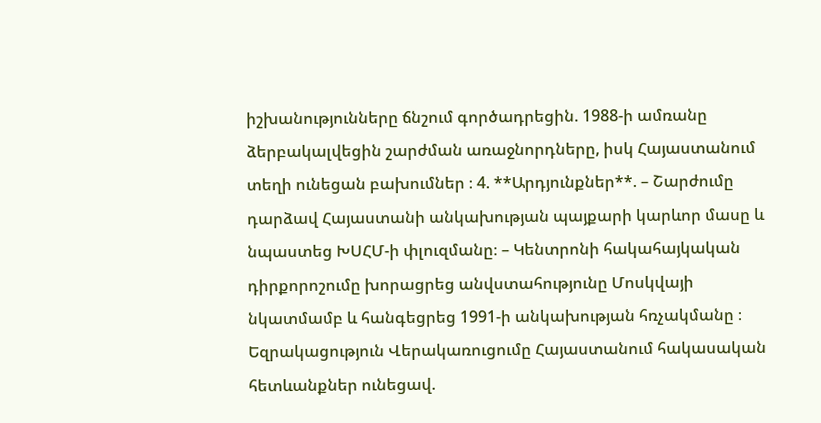իշխանությունները ճնշում գործադրեցին. 1988-ի ամռանը ձերբակալվեցին շարժման առաջնորդները, իսկ Հայաստանում տեղի ունեցան բախումներ ։ 4. **Արդյունքներ**. – Շարժումը դարձավ Հայաստանի անկախության պայքարի կարևոր մասը և նպաստեց ԽՍՀՄ-ի փլուզմանը։ – Կենտրոնի հակահայկական դիրքորոշումը խորացրեց անվստահությունը Մոսկվայի նկատմամբ և հանգեցրեց 1991-ի անկախության հռչակմանը ։ Եզրակացություն Վերակառուցումը Հայաստանում հակասական հետևանքներ ունեցավ.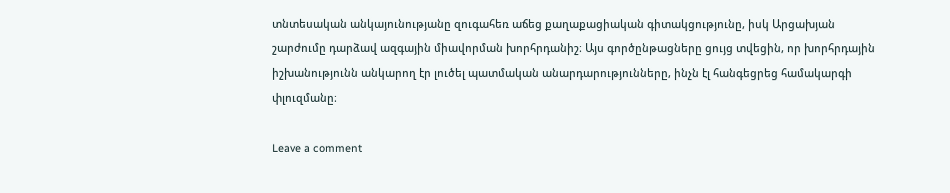տնտեսական անկայունությանը զուգահեռ աճեց քաղաքացիական գիտակցությունը, իսկ Արցախյան շարժումը դարձավ ազգային միավորման խորհրդանիշ։ Այս գործընթացները ցույց տվեցին, որ խորհրդային իշխանությունն անկարող էր լուծել պատմական անարդարությունները, ինչն էլ հանգեցրեց համակարգի փլուզմանը։

Leave a comment